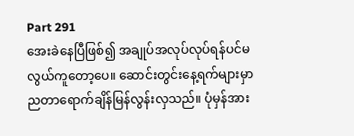Part 291
အေးခဲနေပြီဖြစ်၍ အချုပ်အလုပ်လုပ်ရန်ပင်မလွယ်ကူတော့ပေ။ ဆောင်းတွင်းနေ့ရက်များမှာ ညတာရောက်ချိန်မြန်လွန်းလှသည်။ ပုံမှန်အား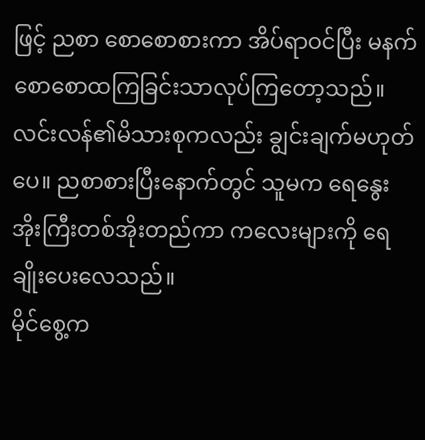ဖြင့် ညစာ စောစောစားကာ အိပ်ရာဝင်ပြီး မနက်စောစောထကြခြင်းသာလုပ်ကြတော့သည်။
လင်းလန်၏မိသားစုကလည်း ချွင်းချက်မဟုတ်ပေ။ ညစာစားပြီးနောက်တွင် သူမက ရေနွေးအိုးကြီးတစ်အိုးတည်ကာ ကလေးများကို ရေချိုးပေးလေသည်။
မိုင်စွေ့က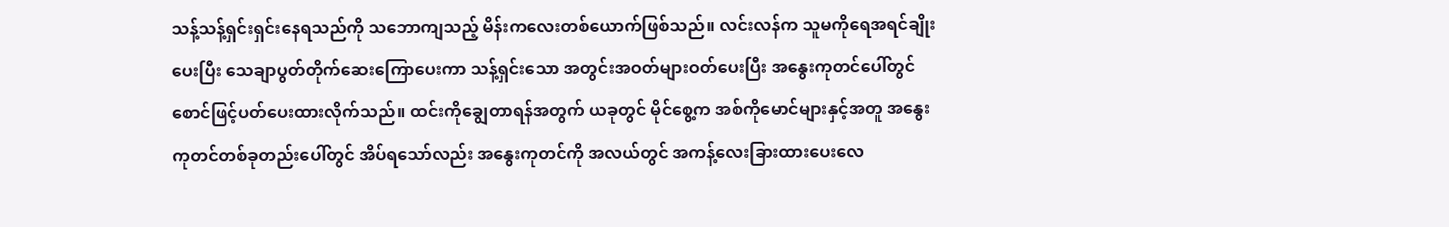သန့်သန့်ရှင်းရှင်းနေရသည်ကို သဘောကျသည့် မိန်းကလေးတစ်ယောက်ဖြစ်သည်။ လင်းလန်က သူမကိုရေအရင်ချိုးပေးပြီး သေချာပွတ်တိုက်ဆေးကြောပေးကာ သန့်ရှင်းသော အတွင်းအဝတ်များဝတ်ပေးပြီး အနွေးကုတင်ပေါ်တွင် စောင်ဖြင့်ပတ်ပေးထားလိုက်သည်။ ထင်းကိုချွေတာရန်အတွက် ယခုတွင် မိုင်စွေ့က အစ်ကိုမောင်များနှင့်အတူ အနွေးကုတင်တစ်ခုတည်းပေါ်တွင် အိပ်ရသော်လည်း အနွေးကုတင်ကို အလယ်တွင် အကန့်လေးခြားထားပေးလေ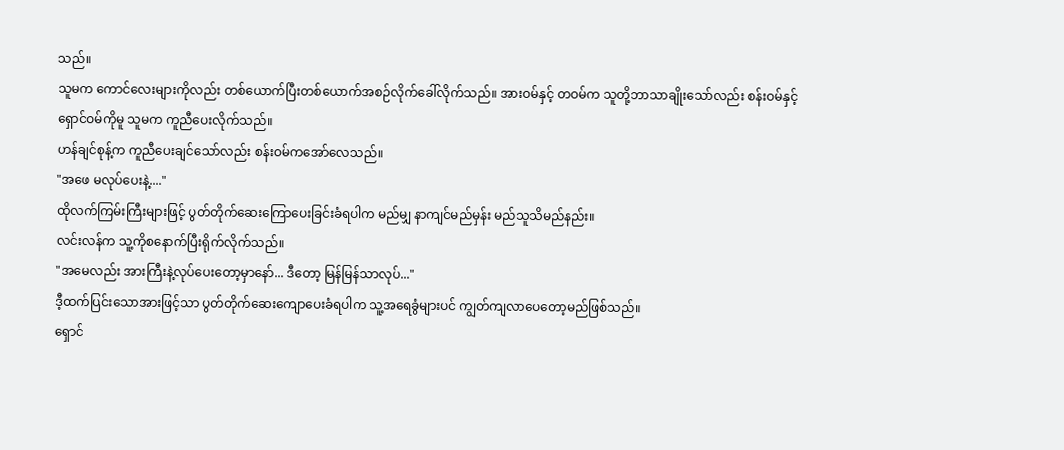သည်။
သူမက ကောင်လေးများကိုလည်း တစ်ယောက်ပြီးတစ်ယောက်အစဉ်လိုက်ခေါ်လိုက်သည်။ အားဝမ်နှင့် တဝမ်က သူတို့ဘာသာချိုးသော်လည်း စန်းဝမ်နှင့်ရှောင်ဝမ်ကိုမူ သူမက ကူညီပေးလိုက်သည်။
ဟန်ချင်စုန့်က ကူညီပေးချင်သော်လည်း စန်းဝမ်ကအော်လေသည်။
"အဖေ မလုပ်ပေးနဲ့...."
ထိုလက်ကြမ်းကြီးများဖြင့် ပွတ်တိုက်ဆေးကြောပေးခြင်းခံရပါက မည်မျှ နာကျင်မည်မှန်း မည်သူသိမည်နည်း။
လင်းလန်က သူ့ကိုစနောက်ပြီးရိုက်လိုက်သည်။
"အမေလည်း အားကြီးနဲ့လုပ်ပေးတော့မှာနော်... ဒီတော့ မြန်မြန်သာလုပ်..."
ဒီ့ထက်ပြင်းသောအားဖြင့်သာ ပွတ်တိုက်ဆေးကျောပေးခံရပါက သူ့အရေခွံများပင် ကျွတ်ကျလာပေတော့မည်ဖြစ်သည်။
ရှောင်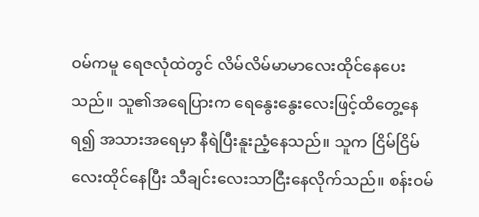ဝမ်ကမူ ရေဇလုံထဲတွင် လိမ်လိမ်မာမာလေးထိုင်နေပေးသည်။ သူ၏အရေပြားက ရေနွေးနွေးလေးဖြင့်ထိတွေ့နေရ၍ အသားအရေမှာ နီရဲပြီးနူးညံ့နေသည်။ သူက ငြိမ်ငြိမ်လေးထိုင်နေပြီး သီချင်းလေးသာငြီးနေလိုက်သည်။ စန်းဝမ်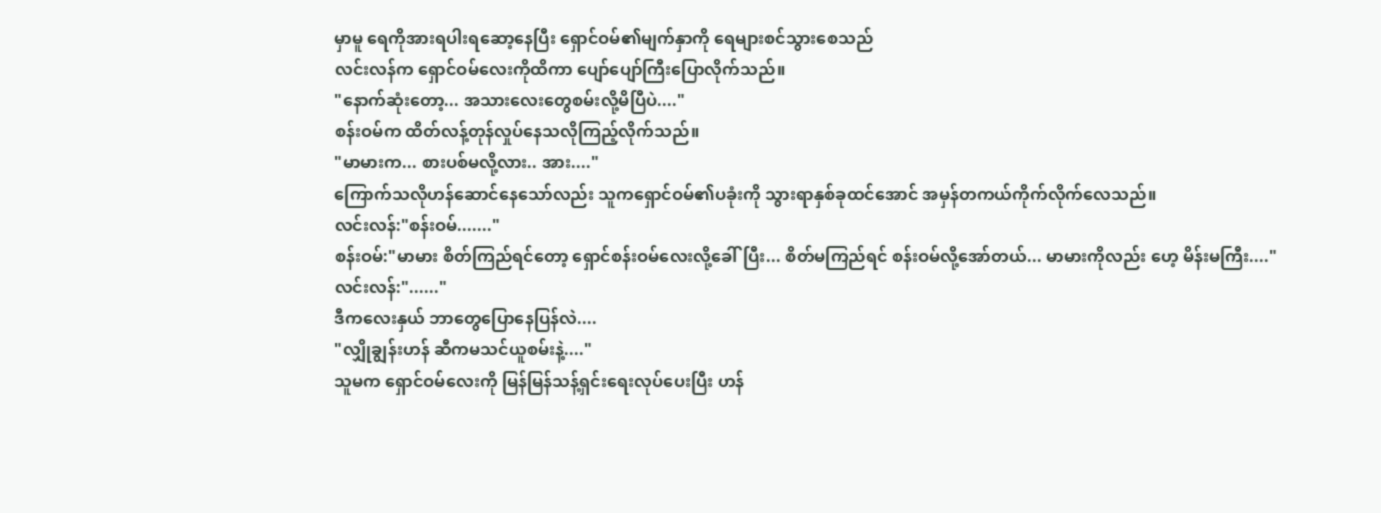မှာမူ ရေကိုအားရပါးရဆော့နေပြီး ရှောင်ဝမ်၏မျက်နှာကို ရေများစင်သွားစေသည်
လင်းလန်က ရှောင်ဝမ်လေးကိုထိကာ ပျော်ပျော်ကြီးပြောလိုက်သည်။
"နောက်ဆုံးတော့... အသားလေးတွေစမ်းလို့မိပြီပဲ...."
စန်းဝမ်က ထိတ်လန့်တုန်လှုပ်နေသလိုကြည့်လိုက်သည်။
"မာမားက... စားပစ်မလို့လား.. အား...."
ကြောက်သလိုဟန်ဆောင်နေသော်လည်း သူကရှောင်ဝမ်၏ပခုံးကို သွားရာနှစ်ခုထင်အောင် အမှန်တကယ်ကိုက်လိုက်လေသည်။
လင်းလန်:"စန်းဝမ်......."
စန်းဝမ်:"မာမား စိတ်ကြည်ရင်တော့ ရှောင်စန်းဝမ်လေးလို့ခေါ်ပြီး... စိတ်မကြည်ရင် စန်းဝမ်လို့အော်တယ်... မာမားကိုလည်း ဟေ့ မိန်းမကြီး...."
လင်းလန်:"......"
ဒီကလေးနှယ် ဘာတွေပြောနေပြန်လဲ....
"လျှိုချွန်းဟန် ဆီကမသင်ယူစမ်းနဲ့...."
သူမက ရှောင်ဝမ်လေးကို မြန်မြန်သန့်ရှင်းရေးလုပ်ပေးပြီး ဟန်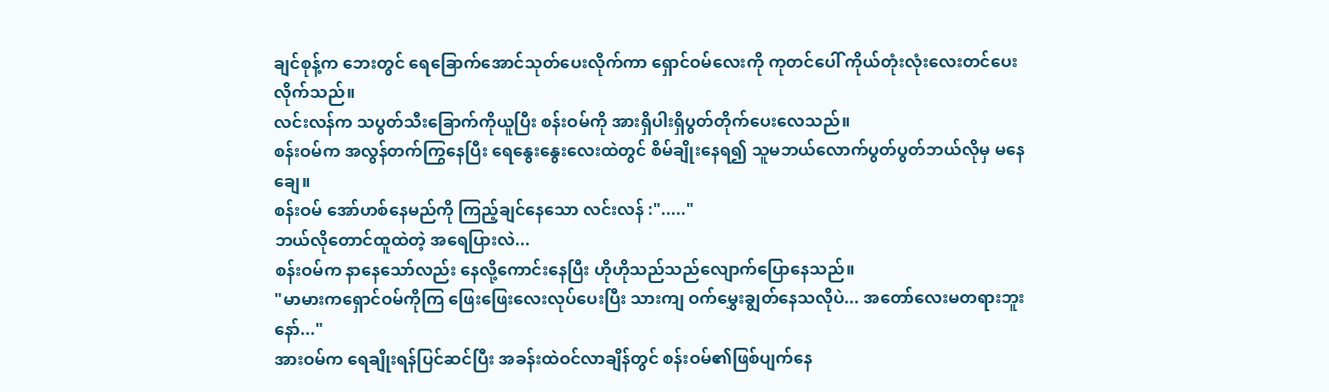ချင်စုန့်က ဘေးတွင် ရေခြောက်အောင်သုတ်ပေးလိုက်ကာ ရှောင်ဝမ်လေးကို ကုတင်ပေါ် ကိုယ်တုံးလုံးလေးတင်ပေးလိုက်သည်။
လင်းလန်က သပွတ်သီးခြောက်ကိုယူပြီး စန်းဝမ်ကို အားရှိပါးရှိပွတ်တိုက်ပေးလေသည်။
စန်းဝမ်က အလွန်တက်ကြွနေပြီး ရေနွေးနွေးလေးထဲတွင် စိမ်ချိုးနေရ၍ သူမဘယ်လောက်ပွတ်ပွတ်ဘယ်လိုမှ မနေချေ။
စန်းဝမ် အော်ဟစ်နေမည်ကို ကြည့်ချင်နေသော လင်းလန် :"....."
ဘယ်လိုတောင်ထူထဲတဲ့ အရေပြားလဲ...
စန်းဝမ်က နာနေသော်လည်း နေလို့ကောင်းနေပြီး ဟိုဟိုသည်သည်လျောက်ပြောနေသည်။
"မာမားကရှောင်ဝမ်ကိုကြ ဖြေးဖြေးလေးလုပ်ပေးပြီး သားကျ ဝက်မွှေးချွတ်နေသလိုပဲ... အတော်လေးမတရားဘူးနော်..."
အားဝမ်က ရေချိုးရန်ပြင်ဆင်ပြီး အခန်းထဲဝင်လာချိန်တွင် စန်းဝမ်၏ဖြစ်ပျက်နေ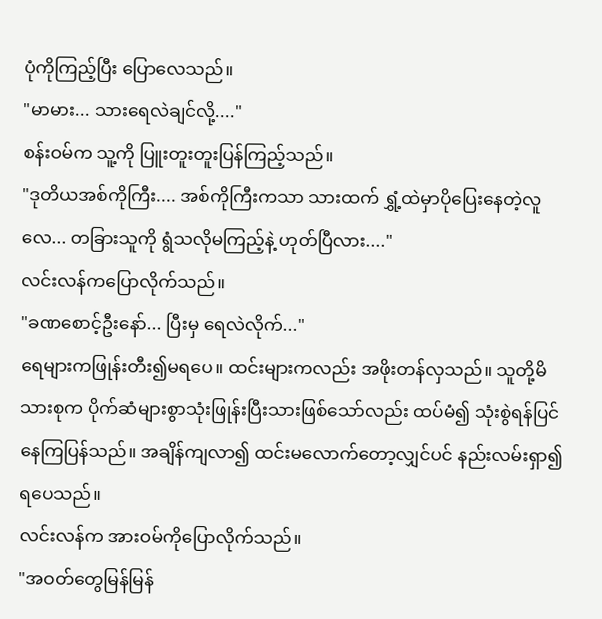ပုံကိုကြည့်ပြီး ပြောလေသည်။
"မာမား... သားရေလဲချင်လို့...."
စန်းဝမ်က သူ့ကို ပြူးတူးတူးပြန်ကြည့်သည်။
"ဒုတိယအစ်ကိုကြီး.... အစ်ကိုကြီးကသာ သားထက် ရွှံ့ထဲမှာပိုပြေးနေတဲ့လူလေ... တခြားသူကို ရွံသလိုမကြည့်နဲ့ ဟုတ်ပြီလား...."
လင်းလန်ကပြောလိုက်သည်။
"ခဏစောင့်ဦးနော်... ပြီးမှ ရေလဲလိုက်..."
ရေများကဖြုန်းတီး၍မရပေ။ ထင်းများကလည်း အဖိုးတန်လှသည်။ သူတို့မိသားစုက ပိုက်ဆံများစွာသုံးဖြုန်းပြီးသားဖြစ်သော်လည်း ထပ်မံ၍ သုံးစွဲရန်ပြင်နေကြပြန်သည်။ အချိန်ကျလာ၍ ထင်းမလောက်တော့လျှင်ပင် နည်းလမ်းရှာ၍ရပေသည်။
လင်းလန်က အားဝမ်ကိုပြောလိုက်သည်။
"အဝတ်တွေမြန်မြန်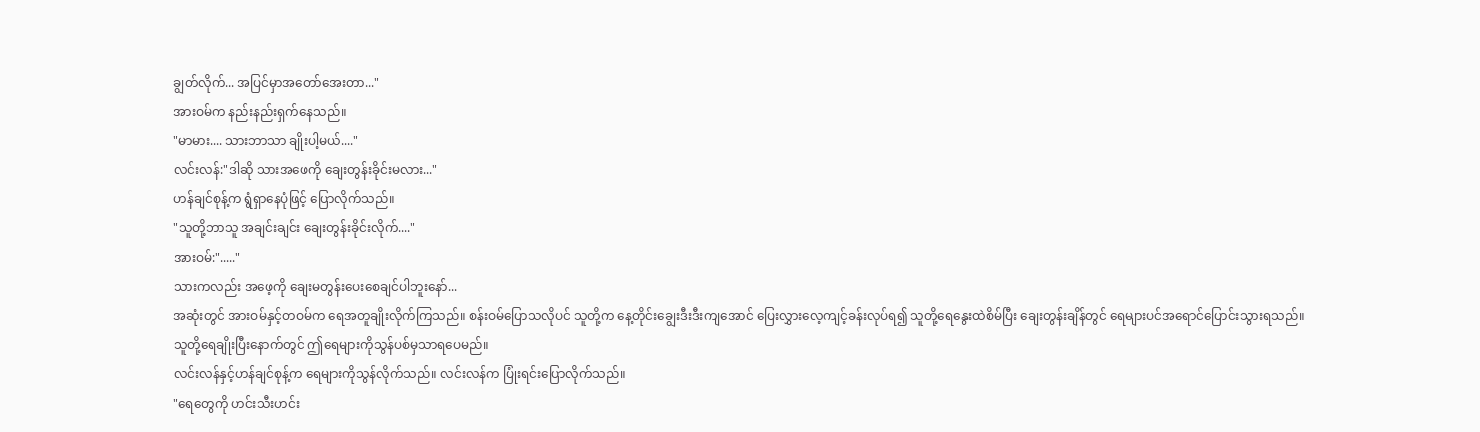ချွတ်လိုက်... အပြင်မှာအတော်အေးတာ..."
အားဝမ်က နည်းနည်းရှက်နေသည်။
"မာမား.... သားဘာသာ ချိုးပါ့မယ်...."
လင်းလန်:"ဒါဆို သားအဖေကို ချေးတွန်းခိုင်းမလား..."
ဟန်ချင်စုန့်က ရွံရှာနေပုံဖြင့် ပြောလိုက်သည်။
"သူတို့ဘာသူ အချင်းချင်း ချေးတွန်းခိုင်းလိုက်...."
အားဝမ်:"....."
သားကလည်း အဖေ့ကို ချေးမတွန်းပေးစေချင်ပါဘူးနော်...
အဆုံးတွင် အားဝမ်နှင့်တဝမ်က ရေအတူချိုးလိုက်ကြသည်။ စန်းဝမ်ပြောသလိုပင် သူတို့က နေ့တိုင်းချွေးဒီးဒီးကျအောင် ပြေးလွှားလေ့ကျင့်ခန်းလုပ်ရ၍ သူတို့ရေနွေးထဲစိမ်ပြီး ချေးတွန်းချိန်တွင် ရေများပင်အရောင်ပြောင်းသွားရသည်။
သူတို့ရေချိုးပြီးနောက်တွင် ဤရေများကိုသွန်ပစ်မှသာရပေမည်။
လင်းလန်နှင့်ဟန်ချင်စုန့်က ရေများကိုသွန်လိုက်သည်။ လင်းလန်က ပြုံးရင်းပြောလိုက်သည်။
"ရေတွေကို ဟင်းသီးဟင်း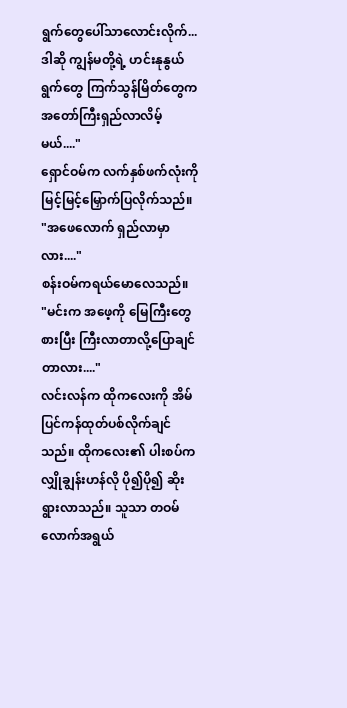ရွက်တွေပေါ်သာလောင်းလိုက်... ဒါဆို ကျွန်မတို့ရဲ့ ဟင်းနုနွယ်ရွက်တွေ ကြက်သွန်မြိတ်တွေက အတော်ကြီးရှည်လာလိမ့်မယ်...."
ရှောင်ဝမ်က လက်နှစ်ဖက်လုံးကို မြင့်မြင့်မြှောက်ပြလိုက်သည်။
"အဖေလောက် ရှည်လာမှာလား...."
စန်းဝမ်ကရယ်မောလေသည်။
"မင်းက အဖေ့ကို မြေကြီးတွေစားပြီး ကြီးလာတာလို့ပြောချင်တာလား...."
လင်းလန်က ထိုကလေးကို အိမ်ပြင်ကန်ထုတ်ပစ်လိုက်ချင်သည်။ ထိုကလေး၏ ပါးစပ်က လျှိုချွန်းဟန်လို ပို၍ပို၍ ဆိုးရွားလာသည်။ သူသာ တဝမ်လောက်အရွယ်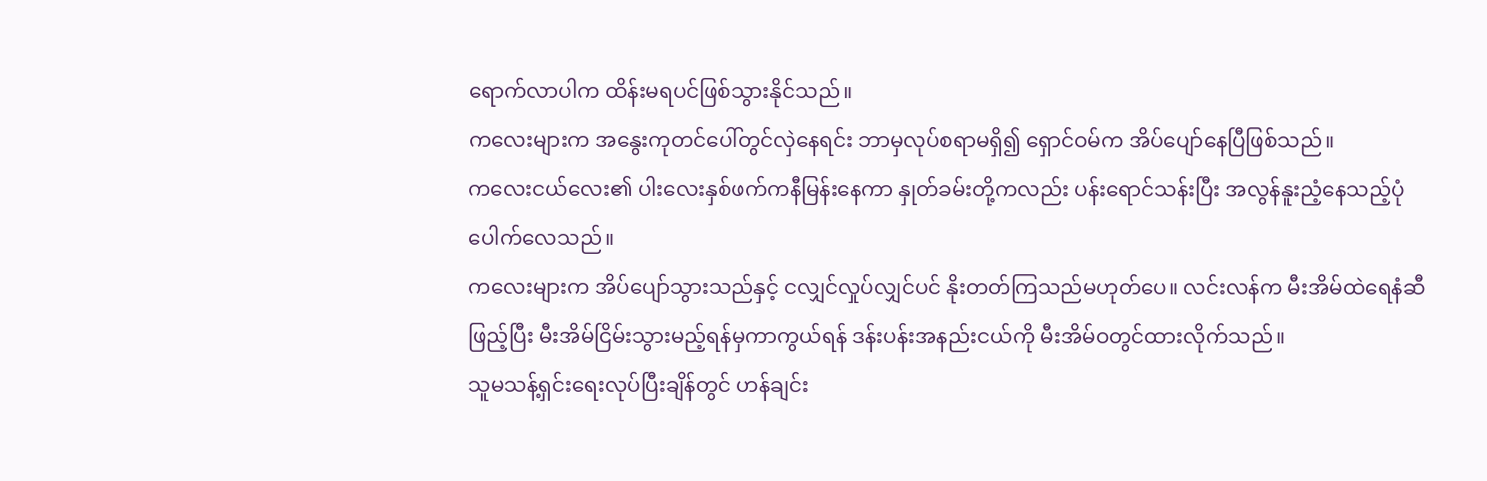ရောက်လာပါက ထိန်းမရပင်ဖြစ်သွားနိုင်သည်။
ကလေးများက အနွေးကုတင်ပေါ်တွင်လှဲနေရင်း ဘာမှလုပ်စရာမရှိ၍ ရှောင်ဝမ်က အိပ်ပျော်နေပြီဖြစ်သည်။
ကလေးငယ်လေး၏ ပါးလေးနှစ်ဖက်ကနီမြန်းနေကာ နှုတ်ခမ်းတို့ကလည်း ပန်းရောင်သန်းပြီး အလွန်နူးညံ့နေသည့်ပုံပေါက်လေသည်။
ကလေးများက အိပ်ပျော်သွားသည်နှင့် ငလျှင်လှုပ်လျှင်ပင် နိုးတတ်ကြသည်မဟုတ်ပေ။ လင်းလန်က မီးအိမ်ထဲရေနံဆီဖြည့်ပြီး မီးအိမ်ငြိမ်းသွားမည့်ရန်မှကာကွယ်ရန် ဒန်းပန်းအနည်းငယ်ကို မီးအိမ်ဝတွင်ထားလိုက်သည်။
သူမသန့်ရှင်းရေးလုပ်ပြီးချိန်တွင် ဟန်ချင်း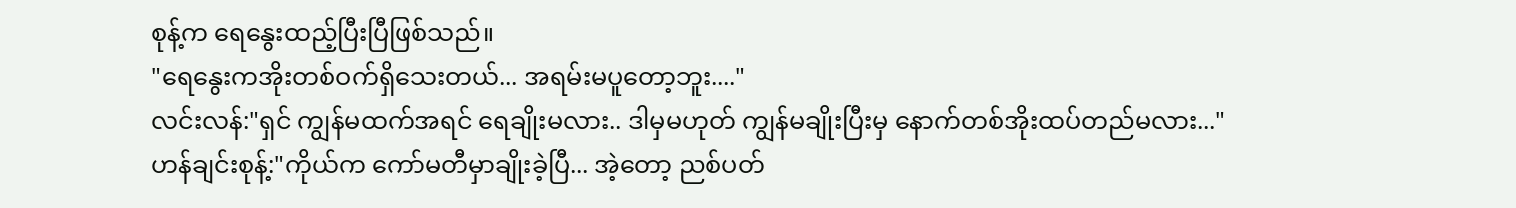စုန့်က ရေနွေးထည့်ပြီးပြီဖြစ်သည်။
"ရေနွေးကအိုးတစ်ဝက်ရှိသေးတယ်... အရမ်းမပူတော့ဘူး...."
လင်းလန်:"ရှင် ကျွန်မထက်အရင် ရေချိုးမလား.. ဒါမှမဟုတ် ကျွန်မချိုးပြီးမှ နောက်တစ်အိုးထပ်တည်မလား..."
ဟန်ချင်းစုန့်:"ကိုယ်က ကော်မတီမှာချိုးခဲ့ပြီ... အဲ့တော့ ညစ်ပတ်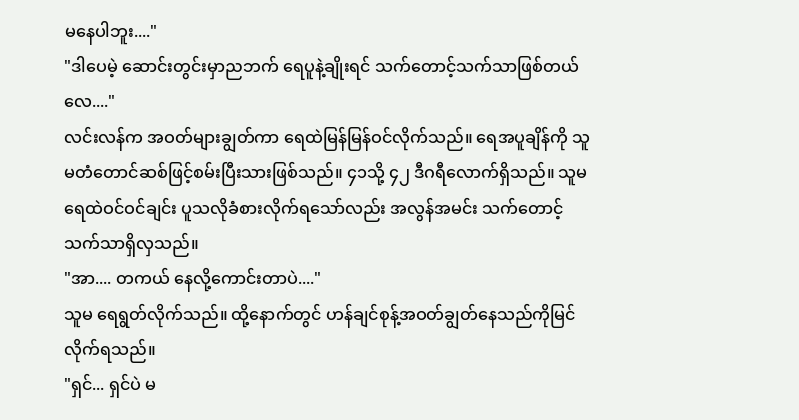မနေပါဘူး...."
"ဒါပေမဲ့ ဆောင်းတွင်းမှာညဘက် ရေပူနဲ့ချိုးရင် သက်တောင့်သက်သာဖြစ်တယ်လေ...."
လင်းလန်က အဝတ်များချွတ်ကာ ရေထဲမြန်မြန်ဝင်လိုက်သည်။ ရေအပူချိန်ကို သူမတံတောင်ဆစ်ဖြင့်စမ်းပြီးသားဖြစ်သည်။ ၄၁သို့ ၄၂ ဒီဂရီလောက်ရှိသည်။ သူမရေထဲဝင်ဝင်ချင်း ပူသလိုခံစားလိုက်ရသော်လည်း အလွန်အမင်း သက်တောင့်သက်သာရှိလှသည်။
"အာ.... တကယ် နေလို့ကောင်းတာပဲ...."
သူမ ရေရွတ်လိုက်သည်။ ထို့နောက်တွင် ဟန်ချင်စုန့်အဝတ်ချွတ်နေသည်ကိုမြင်လိုက်ရသည်။
"ရှင်... ရှင်ပဲ မ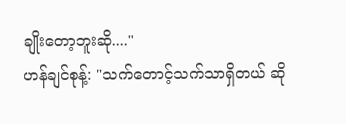ချိုးတော့ဘူးဆို...."
ဟန်ချင်စုန့်: "သက်တောင့်သက်သာရှိတယ် ဆို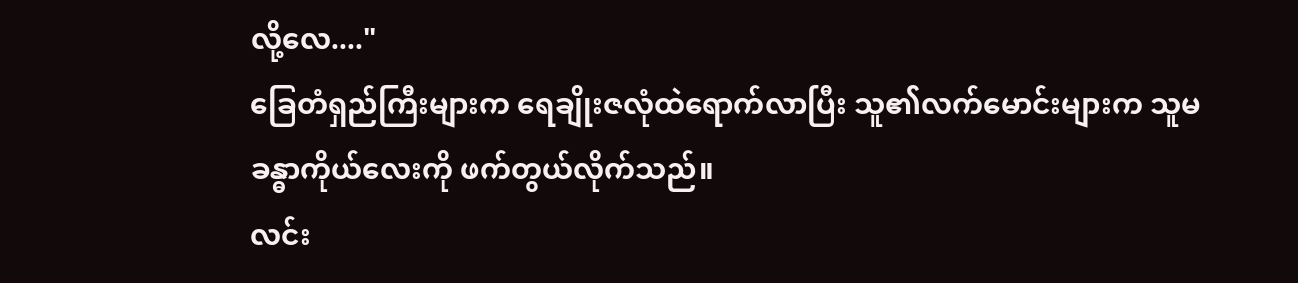လို့လေ...."
ခြေတံရှည်ကြီးများက ရေချိုးဇလုံထဲရောက်လာပြီး သူ၏လက်မောင်းများက သူမခန္ဓာကိုယ်လေးကို ဖက်တွယ်လိုက်သည်။
လင်း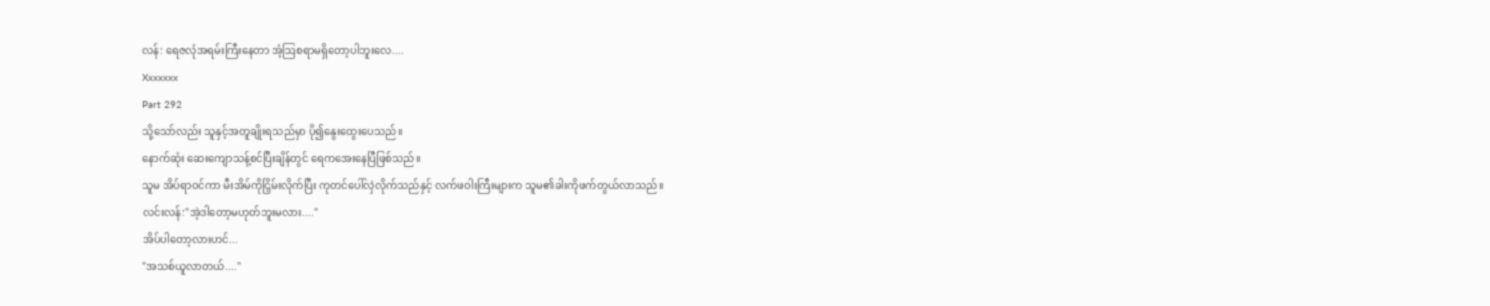လန်: ရေဇလုံအရမ်းကြီးနေတာ အံ့ဩစရာမရှိတော့ပါဘူးလေ....
Xxxxxxx
Part 292
သို့သော်လည်း သူနှင့်အတူချိုးရသည်မှာ ပို၍နွေးထွေးပေသည်။
နောက်ဆုံး ဆေးကျောသန့်စင်ပြီးချိန်တွင် ရေကအေးနေပြီဖြစ်သည်။
သူမ အိပ်ရာဝင်ကာ မီးအိမ်ကိုငြှိမ်းလိုက်ပြီး ကုတင်ပေါ်လှဲလိုက်သည်နှင့် လက်ဖဝါးကြီးများက သူမ၏ခါးကိုဖက်တွယ်လာသည်။
လင်းလန်:"အဲ့ဒါတော့မဟုတ်ဘူးမလား...."
အိပ်ပါတော့လားဟင်...
"အသစ်ယူလာတယ်...."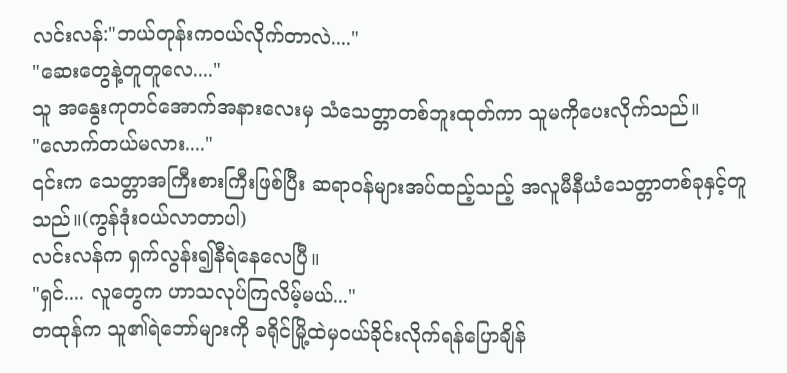လင်းလန်:"ဘယ်တုန်းကဝယ်လိုက်တာလဲ...."
"ဆေးတွေနဲ့တူတူလေ...."
သူ အနွေးကုတင်အောက်အနားလေးမှ သံသေတ္တာတစ်ဘူးထုတ်ကာ သူမကိုပေးလိုက်သည်။
"လောက်တယ်မလား...."
၎င်းက သေတ္တာအကြီးစားကြီးဖြစ်ပြီး ဆရာဝန်များအပ်ထည့်သည့် အလူမီနီယံသေတ္တာတစ်ခုနှင့်တူသည်။(ကွန်ဒုံးဝယ်လာတာပါ)
လင်းလန်က ရှက်လွန်း၍နီရဲနေလေပြီ။
"ရှင်.... လူတွေက ဟာသလုပ်ကြလိမ့်မယ်..."
တထုန်က သူ၏ရဲဘော်များကို ခရိုင်မြို့ထဲမှဝယ်ခိုင်းလိုက်ရန်ပြောချိန်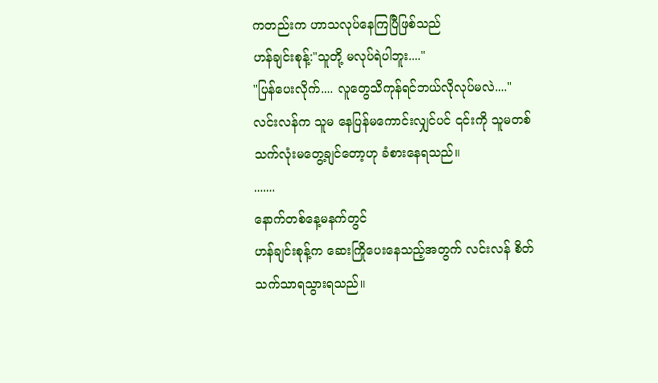ကတည်းက ဟာသလုပ်နေကြပြီဖြစ်သည်
ဟန်ချင်းစုန့်:"သူတို့ မလုပ်ရဲပါဘူး...."
"ပြန်ပေးလိုက်.... လူတွေသိကုန်ရင်ဘယ်လိုလုပ်မလဲ...."
လင်းလန်က သူမ နေပြန်မကောင်းလျှင်ပင် ၎င်းကို သူမတစ်သက်လုံးမတွေ့ချင်တော့ဟု ခံစားနေရသည်။
.......
နောက်တစ်နေ့မနက်တွင်
ဟန်ချင်းစုန့်က ဆေးကြိုပေးနေသည့်အတွက် လင်းလန် စိတ်သက်သာရသွားရသည်။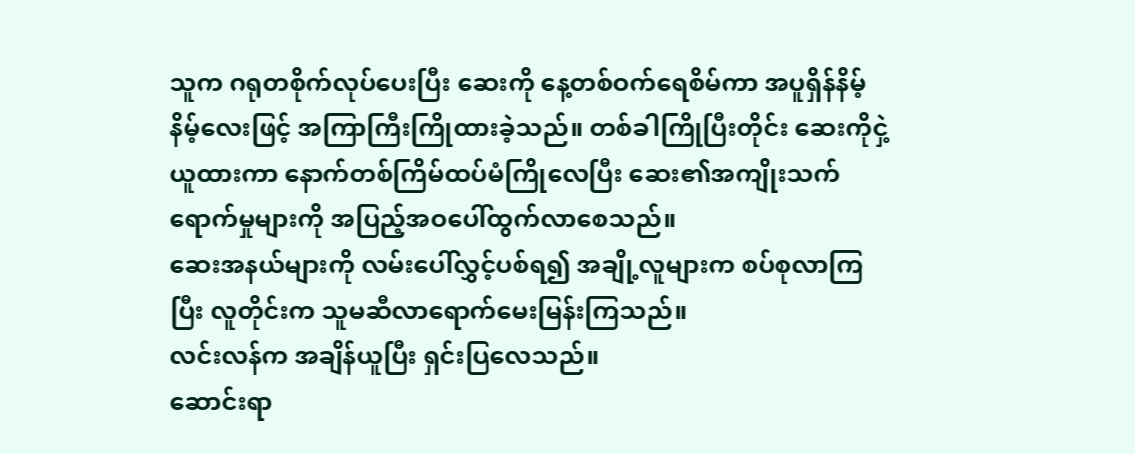သူက ဂရုတစိုက်လုပ်ပေးပြီး ဆေးကို နေ့တစ်ဝက်ရေစိမ်ကာ အပူရှိန်နိမ့်နိမ့်လေးဖြင့် အကြာကြီးကြိုထားခဲ့သည်။ တစ်ခါကြိုပြီးတိုင်း ဆေးကိုငှဲ့ယူထားကာ နောက်တစ်ကြိမ်ထပ်မံကြိုလေပြီး ဆေး၏အကျိုးသက်ရောက်မှုများကို အပြည့်အဝပေါ်ထွက်လာစေသည်။
ဆေးအနယ်များကို လမ်းပေါ်လွှင့်ပစ်ရ၍ အချို့လူများက စပ်စုလာကြပြီး လူတိုင်းက သူမဆီလာရောက်မေးမြန်းကြသည်။
လင်းလန်က အချိန်ယူပြီး ရှင်းပြလေသည်။
ဆောင်းရာ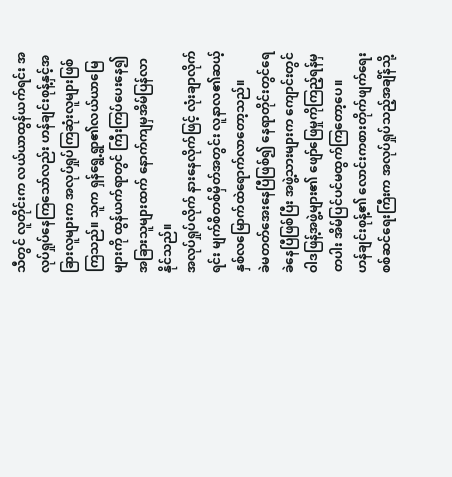သီတွင် လူတိုင်းက လယ်ယာထွန်ယက်ရင်း အလုပ်ရှုပ်နေကြသော်လည်း ဟန်ချင်းစုန့်နှင့်အခြားလူများက အလုပ်ရှုပ်ကြဆုံးလူများဖြစ်ကြသည်။ သူက ရှန်ရွေ့ရွာ၏လယ်ယာမြေများကို ထွန်ယက်ရာတွင် ကြီးကြပ်ပေးနေ၍ အခြားသူများထက် နောက်ကျမှအိမ်ပြန်လာနိုင်သည်။
အလုပ်ရှုပ်လိုက် နားနေလိုက်ဖြင့် လုံးချာလိုက်ရင်း မျက်စိတစ်မှိတ်အတွင်း လူနာလ၏ဆယ့်နှစ်လမြောက်ထဲရောက်လာတော့သည်။
ခဲမတတ်အေးနေပြီဖြစ်၍ နေရာတိုင်းတွင်ရေခဲနေပြီဖြစ်ပြီး အဖွဲ့သားများက ကျောင်းတွင် ဝါဒဖြန့်အဖွဲ့များ၏ ဖျော်ဖြေမှုကိုကြည့်ရန်မှတပါး အိမ်ပြင်ပင်မထွက်ကြတော့ပေ။
ဟန်ချင်းစုန့်၏ လောင်းကစားတိုက်ဖျက်ရေး စစ်ဆင်ရေးကြီးက အလုပ်ရှုပ်သည့်အချိန်သို့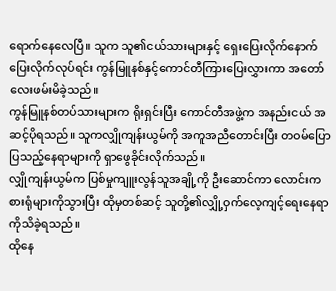ရောက်နေလေပြီ။ သူက သူ၏ငယ်သားများနှင့် ရှေးပြေးလိုက်နောက်ပြေးလိုက်လုပ်ရင်း ကွန်မြူနစ်နှင့်ကောင်တီကြားပြေးလွှားကာ အတော်လေးဖမ်းမိခဲ့သည်။
ကွန်မြူနစ်တပ်သားများက ရိုးရှင်းပြီး ကောင်တီအဖွဲ့က အနည်းငယ် အဆင့်ပိုရသည်။ သူကလျှိုကျန်းယွမ်ကို အကူအညီတောင်းပြီး တဝမ်ပြောပြသည့်နေရာများကို ရှာဖွေခိုင်းလိုက်သည်။
လျှိုကျန်းယွမ်က ပြစ်မှုကျူးလွန်သူအချို့ကို ဦးဆောင်ကာ လောင်းကစားရုံများကိုသွားပြီး ထိုမှတစ်ဆင့် သူတို့၏လျှို့ဝှက်လေ့ကျင့်ရေးနေရာကိုသိခဲ့ရသည်။
ထိုနေ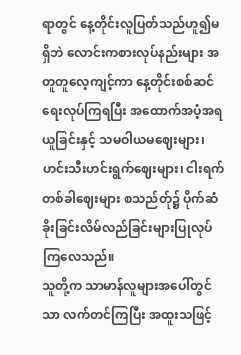ရာတွင် နေ့တိုင်းလူပြတ်သည်ဟူ၍မရှိဘဲ လောင်းကစားလုပ်နည်းများ အတူတူလေ့ကျင့်ကာ နေ့တိုင်းစစ်ဆင်ရေးလုပ်ကြရပြီး အထောက်အပံ့အရယူခြင်းနှင့် သမဝါယမဈေးများ၊ ဟင်းသီးဟင်းရွက်ဈေးများ၊ ငါးရက်တစ်ခါဈေးများ စသည်တ်ု၌ ပိုက်ဆံခိုးခြင်းလိမ်လည်ခြင်းများပြုလုပ်ကြလေသည်။
သူတို့က သာမာန်လူများအပေါ်တွင်သာ လက်တင်ကြပြီး အထူးသဖြင့်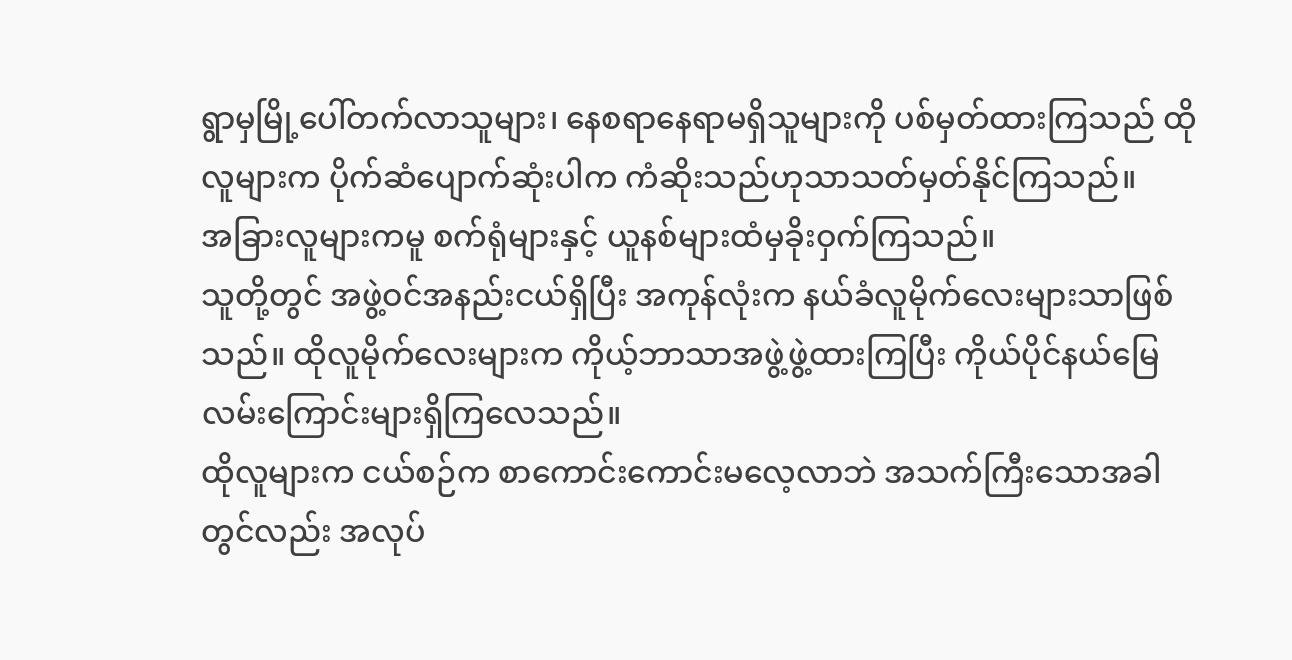ရွာမှမြို့ပေါ်တက်လာသူများ၊ နေစရာနေရာမရှိသူများကို ပစ်မှတ်ထားကြသည် ထိုလူများက ပိုက်ဆံပျောက်ဆုံးပါက ကံဆိုးသည်ဟုသာသတ်မှတ်နိုင်ကြသည်။
အခြားလူများကမူ စက်ရုံများနှင့် ယူနစ်များထံမှခိုးဝှက်ကြသည်။
သူတို့တွင် အဖွဲ့ဝင်အနည်းငယ်ရှိပြီး အကုန်လုံးက နယ်ခံလူမိုက်လေးများသာဖြစ်သည်။ ထိုလူမိုက်လေးများက ကိုယ့်ဘာသာအဖွဲ့ဖွဲ့ထားကြပြီး ကိုယ်ပိုင်နယ်မြေ လမ်းကြောင်းများရှိကြလေသည်။
ထိုလူများက ငယ်စဉ်က စာကောင်းကောင်းမလေ့လာဘဲ အသက်ကြီးသောအခါတွင်လည်း အလုပ်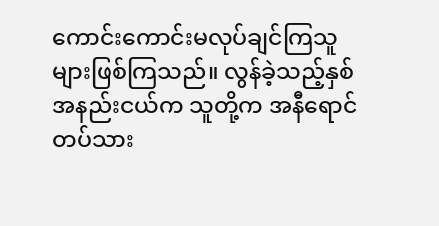ကောင်းကောင်းမလုပ်ချင်ကြသူများဖြစ်ကြသည်။ လွန်ခဲ့သည့်နှစ်အနည်းငယ်က သူတို့က အနီရောင်တပ်သား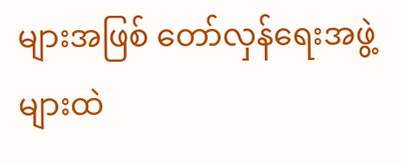များအဖြစ် တော်လှန်ရေးအဖွဲ့များထဲ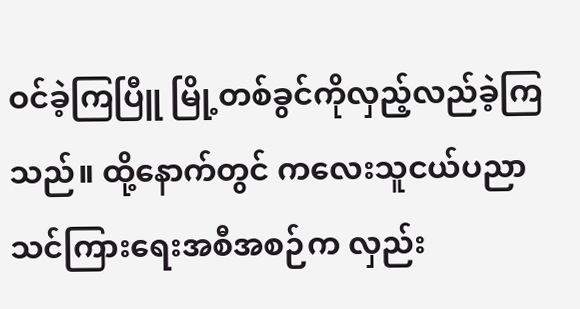ဝင်ခဲ့ကြပြီူ မြို့တစ်ခွင်ကိုလှည့်လည်ခဲ့ကြသည်။ ထို့နောက်တွင် ကလေးသူငယ်ပညာသင်ကြားရေးအစီအစဉ်က လှည်း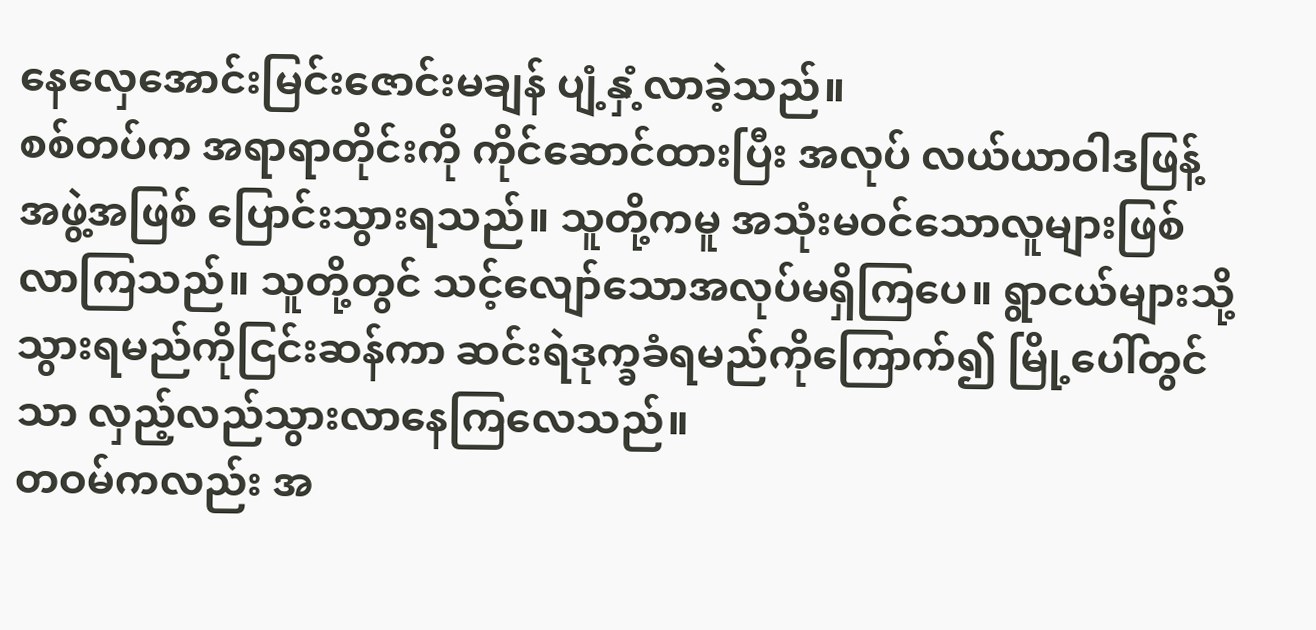နေလှေအောင်းမြင်းဇောင်းမချန် ပျံ့နှံ့လာခဲ့သည်။
စစ်တပ်က အရာရာတိုင်းကို ကိုင်ဆောင်ထားပြီး အလုပ် လယ်ယာဝါဒဖြန့်အဖွဲ့အဖြစ် ပြောင်းသွားရသည်။ သူတို့ကမူ အသုံးမဝင်သောလူများဖြစ်လာကြသည်။ သူတို့တွင် သင့်လျော်သောအလုပ်မရှိကြပေ။ ရွာငယ်များသို့သွားရမည်ကိုငြင်းဆန်ကာ ဆင်းရဲဒုက္ခခံရမည်ကိုကြောက်၍ မြို့ပေါ်တွင်သာ လှည့်လည်သွားလာနေကြလေသည်။
တဝမ်ကလည်း အ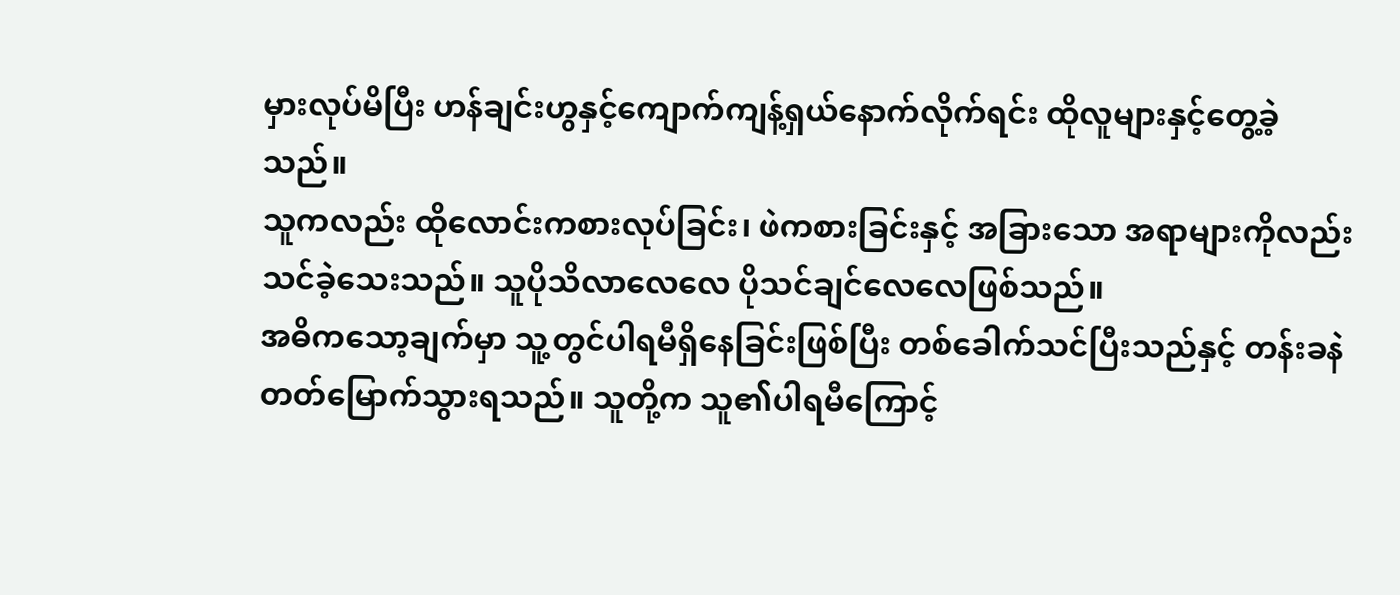မှားလုပ်မိပြီး ဟန်ချင်းဟွနှင့်ကျောက်ကျန့်ရှယ်နောက်လိုက်ရင်း ထိုလူများနှင့်တွေ့ခဲ့သည်။
သူကလည်း ထိုလောင်းကစားလုပ်ခြင်း၊ ဖဲကစားခြင်းနှင့် အခြားသော အရာများကိုလည်း သင်ခဲ့သေးသည်။ သူပိုသိလာလေလေ ပိုသင်ချင်လေလေဖြစ်သည်။
အဓိကသော့ချက်မှာ သူ့တွင်ပါရမီရှိနေခြင်းဖြစ်ပြီး တစ်ခေါက်သင်ပြီးသည်နှင့် တန်းခနဲတတ်မြောက်သွားရသည်။ သူတို့က သူ၏ပါရမီကြောင့်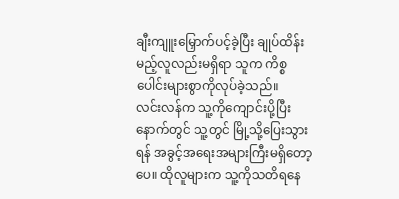ချီးကျူးမြှောက်ပင့်ခဲ့ပြီး ချုပ်ထိန်းမည့်လူလည်းမရှိရာ သူက ကိစ္စပေါင်းများစွာကိုလုပ်ခဲ့သည်။
လင်းလန်က သူ့ကိုကျောင်းပို့ပြီးနောက်တွင် သူ့တွင် မြို့သို့ပြေးသွားရန် အခွင့်အရေးအများကြီးမရှိတော့ပေ။ ထိုလူများက သူ့ကိုသတိရနေ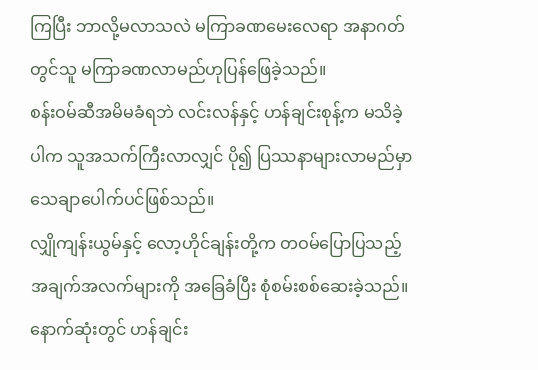ကြပြီး ဘာလို့မလာသလဲ မကြာခဏမေးလေရာ အနာဂတ်တွင်သူ မကြာခဏလာမည်ဟုပြန်ဖြေခဲ့သည်။
စန်းဝမ်ဆီအမိမခံရဘဲ လင်းလန်နှင့် ဟန်ချင်းစုန့်က မသိခဲ့ပါက သူအသက်ကြီးလာလျှင် ပို၍ ပြဿနာများလာမည်မှာ သေချာပေါက်ပင်ဖြစ်သည်။
လျှိုကျန်းယွမ်နှင့် လော့ဟိုင်ချန်းတို့က တဝမ်ပြောပြသည့် အချက်အလက်များကို အခြေခံပြီး စုံစမ်းစစ်ဆေးခဲ့သည်။ နောက်ဆုံးတွင် ဟန်ချင်း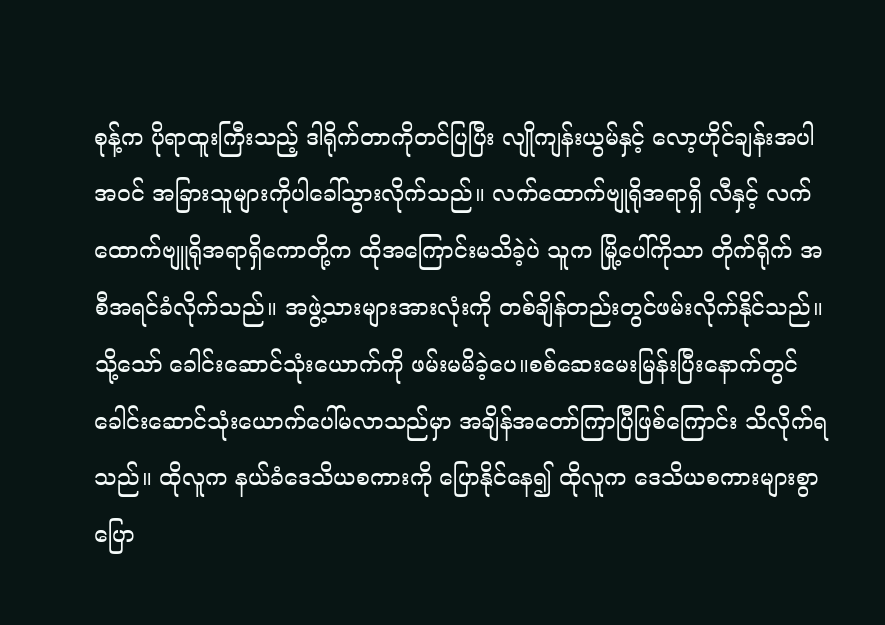စုန့်က ပိုရာထူးကြီးသည့် ဒါရိုက်တာကိုတင်ပြပြီး လျိုကျန်းယွမ်နှင့် လော့ဟိုင်ချန်းအပါအဝင် အခြားသူများကိုပါခေါ်သွားလိုက်သည်။ လက်ထောက်ဗျုရိုအရာရှိ လီနှင့် လက်ထောက်ဗျူရိုအရာရှိကောတို့က ထိုအကြောင်းမသိခဲ့ပဲ သူက မြို့ပေါ်ကိုသာ တိုက်ရိုက် အစီအရင်ခံလိုက်သည်။ အဖွဲ့သားများအားလုံးကို တစ်ချိန်တည်းတွင်ဖမ်းလိုက်နိုင်သည်။
သို့သော် ခေါင်းဆောင်သုံးယောက်ကို ဖမ်းမမိခဲ့ပေ။စစ်ဆေးမေးမြန်းပြီးနောက်တွင် ခေါင်းဆောင်သုံးယောက်ပေါ်မလာသည်မှာ အချိန်အတော်ကြာပြီဖြစ်ကြောင်း သိလိုက်ရသည်။ ထိုလူက နယ်ခံဒေသိယစကားကို ပြောနိုင်နေ၍ ထိုလူက ဒေသိယစကားများစွာပြော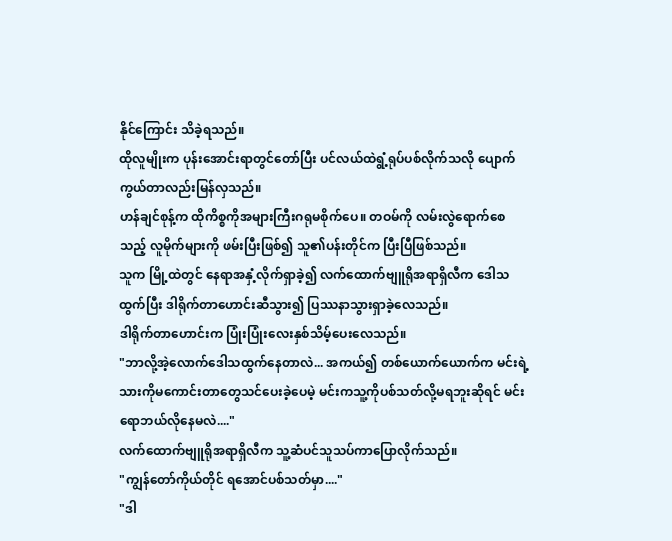နိုင်ကြောင်း သိခဲ့ရသည်။
ထိုလူမျိုးက ပုန်းအောင်းရာတွင်တော်ပြီး ပင်လယ်ထဲရွံ့ရုပ်ပစ်လိုက်သလို ပျောက်ကွယ်တာလည်းမြန်လှသည်။
ဟန်ချင်စုန့်က ထိုကိစ္စကိုအများကြီးဂရုမစိုက်ပေ။ တဝမ်ကို လမ်းလွဲရောက်စေသည့် လူမိုက်များကို ဖမ်းပြီးဖြစ်၍ သူ၏ပန်းတိုင်က ပြီးပြီဖြစ်သည်။
သူက မြို့ထဲတွင် နေရာအနှံ့လိုက်ရှာခဲ့၍ လက်ထောက်ဗျူရိုအရာရှိလီက ဒေါသထွက်ပြီး ဒါရိုက်တာဟောင်းဆီသွား၍ ပြဿနာသွားရှာခဲ့လေသည်။
ဒါရိုက်တာဟောင်းက ပြုံးပြုံးလေးနှစ်သိမ့်ပေးလေသည်။
"ဘာလို့အဲ့လောက်ဒေါသထွက်နေတာလဲ... အကယ်၍ တစ်ယောက်ယောက်က မင်းရဲ့သားကိုမကောင်းတာတွေသင်ပေးခဲ့ပေမဲ့ မင်းကသူ့ကိုပစ်သတ်လို့မရဘူးဆိုရင် မင်းရောဘယ်လိုနေမလဲ...."
လက်ထောက်ဗျူရိုအရာရှိလီက သူ့ဆံပင်သူသပ်ကာပြောလိုက်သည်။
"ကျွန်တော်ကိုယ်တိုင် ရအောင်ပစ်သတ်မှာ...."
"ဒါ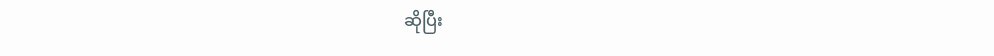ဆိုပြီး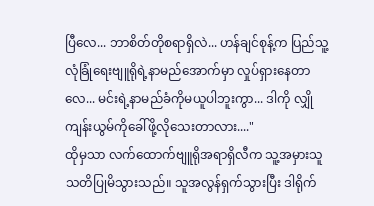ပြီလေ... ဘာစိတ်တိုစရာရှိလဲ... ဟန်ချင်စုန့်က ပြည်သူ့လုံခြုံရေးဗျူရိုရဲ့နာမည်အောက်မှာ လှုပ်ရှားနေတာလေ... မင်းရဲ့နာမည်ခံကိုမယူပါဘူးကွာ... ဒါကို လျှိုကျန်းယွမ်ကိုခေါ်ဖို့လိုသေးတာလား...."
ထိုမှသာ လက်ထောက်ဗျူရိုအရာရှိလီက သူ့အမှားသူ သတိပြုမိသွားသည်။ သူအလွန်ရှက်သွားပြီး ဒါရိုက်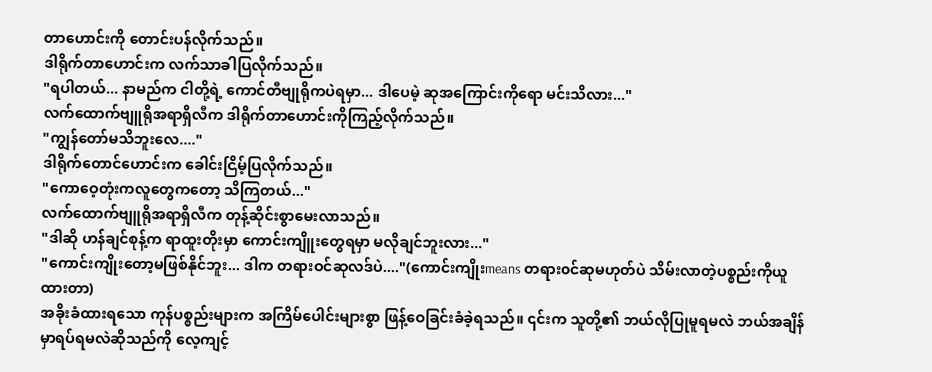တာဟောင်းကို တောင်းပန်လိုက်သည်။
ဒါရိုက်တာဟောင်းက လက်သာခါပြလိုက်သည်။
"ရပါတယ်... နာမည်က ငါတို့ရဲ့ ကောင်တီဗျုရိုကပဲရမှာ... ဒါပေမဲ့ ဆုအကြောင်းကိုရော မင်းသိလား..."
လက်ထောက်ဗျူရိုအရာရှိလီက ဒါရိုက်တာဟောင်းကိုကြည့်လိုက်သည်။
"ကျွန်တော်မသိဘူးလေ...."
ဒါရိုက်တောင်ဟောင်းက ခေါင်းငြိမ့်ပြလိုက်သည်။
"ကောဝေ့တုံးကလူတွေကတော့ သိကြတယ်..."
လက်ထောက်ဗျူရိုအရာရှိလီက တုန့်ဆိုင်းစွာမေးလာသည်။
"ဒါဆို ဟန်ချင်စုန့်က ရာထူးတိုးမှာ ကောင်းကျိူးတွေရမှာ မလိုချင်ဘူးလား..."
"ကောင်းကျိုးတော့မဖြစ်နိုင်ဘူး... ဒါက တရားဝင်ဆုလဒ်ပဲ...."(ကောင်းကျိုးmeans တရား၀င်ဆုမဟုတ်ပဲ သိမ်းလာတဲ့ပစ္စည်းကိုယူထားတာ)
အခိုးခံထားရသော ကုန်ပစ္စည်းများက အကြိမ်ပေါင်းများစွာ ဖြန့်ဝေခြင်းခံခဲ့ရသည်။ ၎င်းက သူတို့၏ ဘယ်လိုပြုမူရမလဲ ဘယ်အချိန်မှာရပ်ရမလဲဆိုသည်ကို လေ့ကျင့်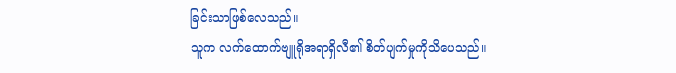ခြင်းသာဖြစ်လေသည်။
သူက လက်ထောက်ဗျူရိုအရာရှိလီ၏ စိတ်ပျက်မှုကိုသိပေသည်။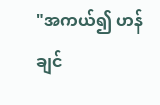"အကယ်၍ ဟန်ချင်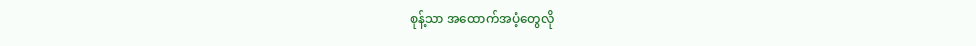စုန့်သာ အထောက်အပံ့တွေလို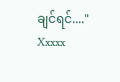ချင်ရင်...."
Xxxxx